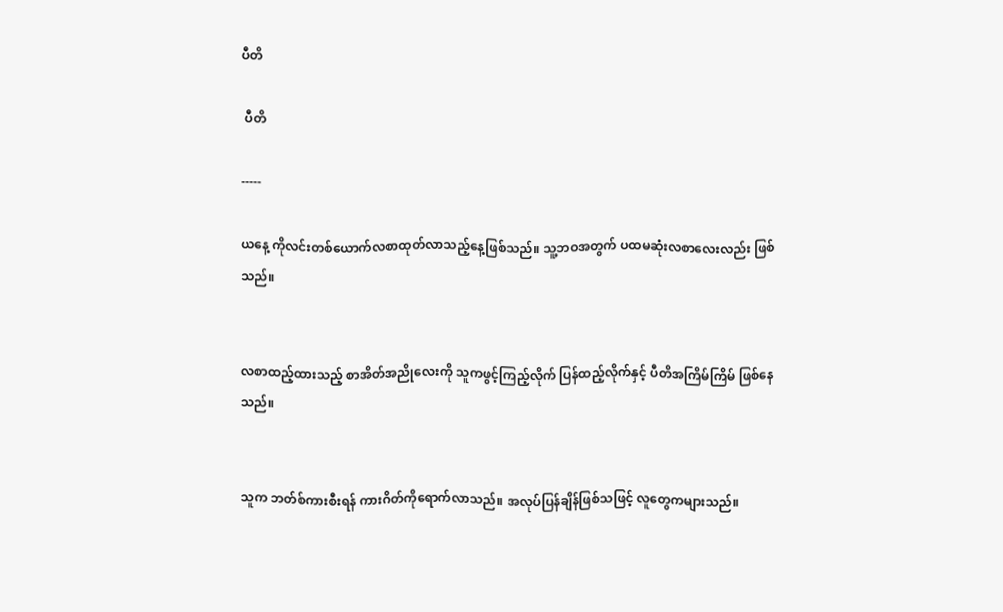ပီတိ

 ပီတိ

-----

ယနေ့ ကိုလင်းတစ်ယောက်လစာထုတ်လာသည့်နေ့ဖြစ်သည်။ သူ့ဘဝအတွက် ပထမဆုံးလစာလေးလည်း ဖြစ်သည်။


လစာထည့်ထားသည့် စာအိတ်အညိုလေးကို သူကဖွင့်ကြည့်လိုက် ပြန်ထည့်လိုက်နှင့် ပီတိအကြိမ်ကြိမ် ဖြစ်နေ သည်။


သူက ဘတ်စ်ကားစီးရန် ကားဂိတ်ကိုရောက်လာသည်။ အလုပ်ပြန်ချိန်ဖြစ်သဖြင့် လူတွေကများသည်။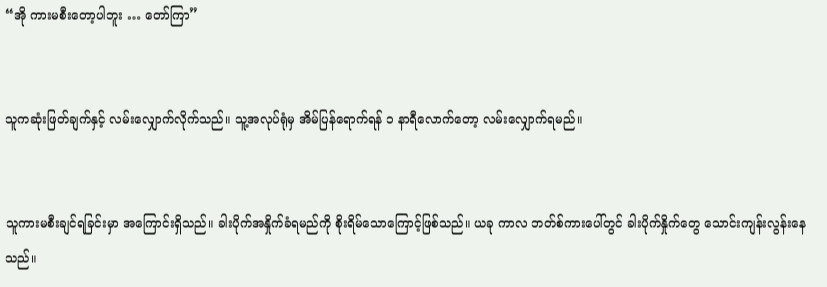“အို ကားမစီးတော့ပါဘူး … တော်ကြာ”


သူကဆုံးဖြတ်ချက်နှင့် လမ်းလျှောက်လိုက်သည်။ သူ့အလုပ်ရုံမှ အိမ်ပြန်ရောက်ရန် ၁ နာရီလောက်တော့ လမ်းလျှောက်ရမည်။


သူကားမစီးချင်ရခြင်းမှာ အကြောင်းရှိသည်။ ခါးပိုက်အနှိုက်ခံရမည်ကို စိုးရိမ်သောကြောင့်ဖြစ်သည်။ ယခု ကာလ ဘတ်စ်ကားပေါ်တွင် ခါးပိုက်နှိုက်တွေ သောင်းကျန်းလွန်းနေသည်။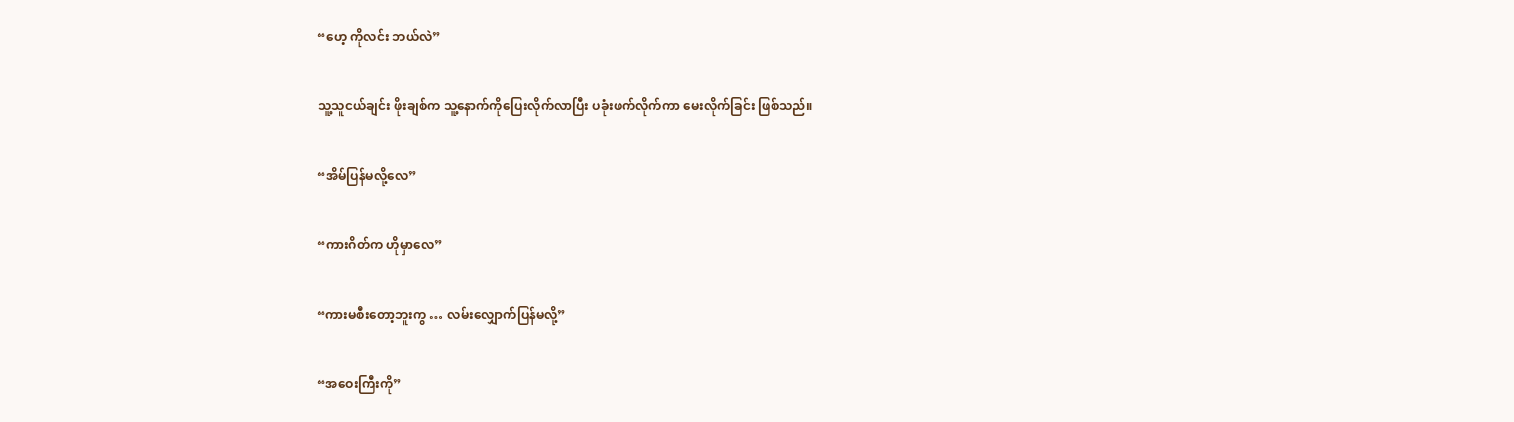“ဟေ့ ကိုလင်း ဘယ်လဲ”


သူ့သူငယ်ချင်း ဖိုးချစ်က သူ့နောက်ကိုပြေးလိုက်လာပြီး ပခုံးဖက်လိုက်ကာ မေးလိုက်ခြင်း ဖြစ်သည်။


“အိမ်ပြန်မလို့လေ”


“ကားဂိတ်က ဟိုမှာလေ”


“ကားမစီးတော့ဘူးကွ … လမ်းလျှောက်ပြန်မလို့”


“အဝေးကြီးကို”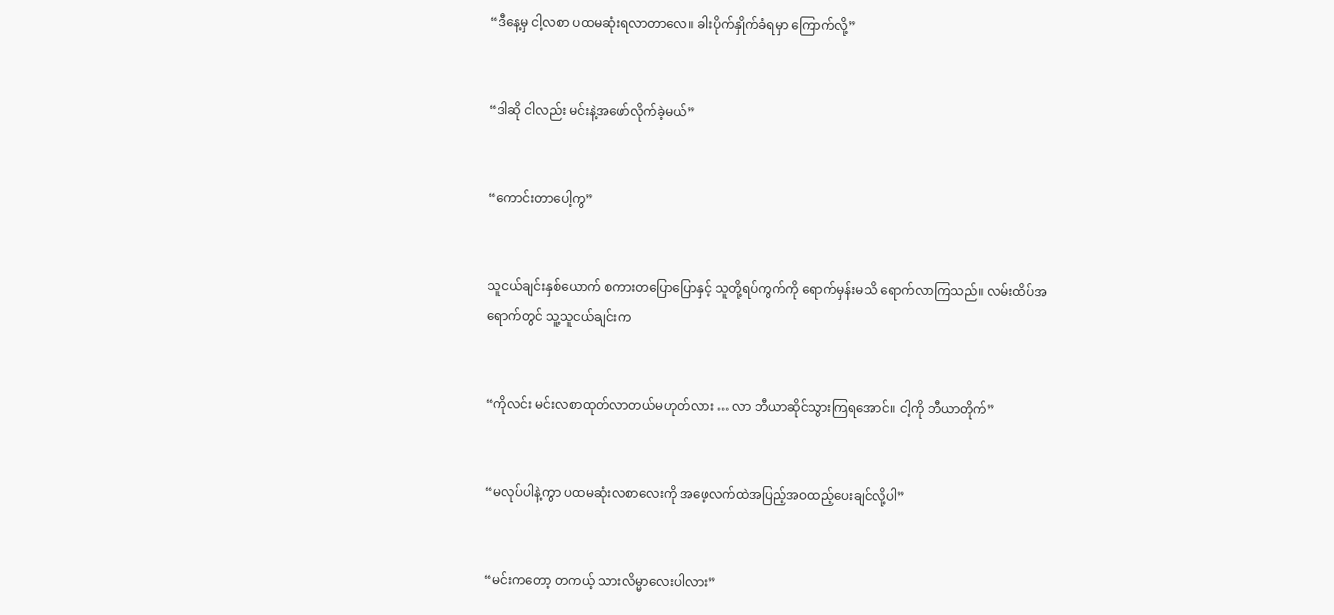“ဒီနေ့မှ ငါ့လစာ ပထမဆုံးရလာတာလေ။ ခါးပိုက်နှိုက်ခံရမှာ ကြောက်လို့”


“ဒါဆို ငါလည်း မင်းနဲ့အဖော်လိုက်ခဲ့မယ်”


“ကောင်းတာပေါ့ကွ”


သူငယ်ချင်းနှစ်ယောက် စကားတပြောပြောနှင့် သူတို့ရပ်ကွက်ကို ရောက်မှန်းမသိ ရောက်လာကြသည်။ လမ်းထိပ်အရောက်တွင် သူ့သူငယ်ချင်းက


“ကိုလင်း မင်းလစာထုတ်လာတယ်မဟုတ်လား … လာ ဘီယာဆိုင်သွားကြရအောင်။ ငါ့ကို ဘီယာတိုက်”


“မလုပ်ပါနဲ့ကွာ ပထမဆုံးလစာလေးကို အဖေ့လက်ထဲအပြည့်အဝထည့်ပေးချင်လို့ပါ”


“မင်းကတော့ တကယ့် သားလိမ္မာလေးပါလား”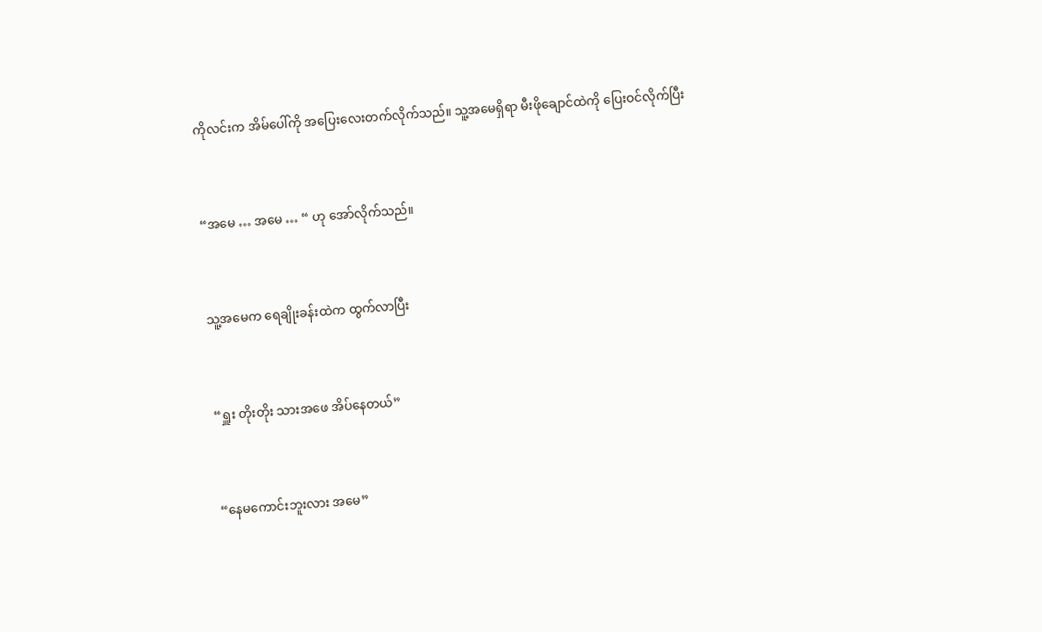ကိုလင်းက အိမ်ပေါ်ကို အပြေးလေးတက်လိုက်သည်။ သူ့အမေရှိရာ မီးဖိုချောင်ထဲကို ပြေးဝင်လိုက်ပြီး


“အမေ … အမေ … “ ဟု အော်လိုက်သည်။


သူ့အမေက ရေချိုးခန်းထဲက ထွက်လာပြီး


“ရှူး တိုးတိုး သားအဖေ အိပ်နေတယ်”


“နေမကောင်းဘူးလား အမေ”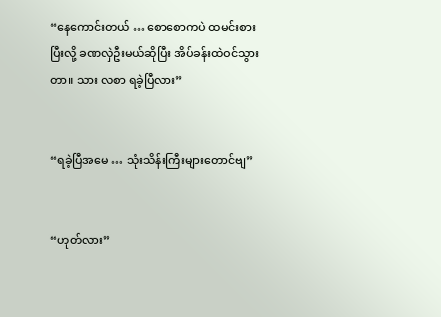“နေကောင်းတယ် … စောစောကပဲ ထမင်းစားပြီးလို့ ခဏလှဲဦးမယ်ဆိုပြီး အိပ်ခန်းထဲဝင်သွားတာ။ သား လစာ ရခဲ့ပြီလား”


“ရခဲ့ပြီအမေ … သုံးသိန်းကြီးများတောင်ဗျ”


“ဟုတ်လား”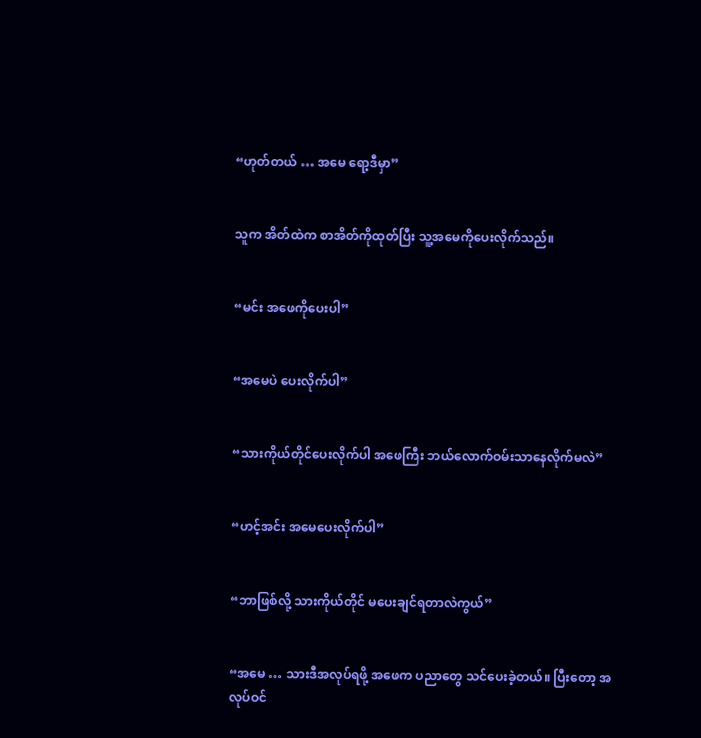“ဟုတ်တယ် … အမေ ရော့ဒီမှာ”


သူက အိတ်ထဲက စာအိတ်ကိုထုတ်ပြီး သူ့အမေကိုပေးလိုက်သည်။


“မင်း အဖေကိုပေးပါ”


“အမေပဲ ပေးလိုက်ပါ”


“သားကိုယ်တိုင်ပေးလိုက်ပါ အဖေကြီး ဘယ်လောက်ဝမ်းသာနေလိုက်မလဲ”


“ဟင့်အင်း အမေပေးလိုက်ပါ”


“ဘာဖြစ်လို့ သားကိုယ်တိုင် မပေးချင်ရတာလဲကွယ်”


“အမေ … သားဒီအလုပ်ရဖို့ အဖေက ပညာတွေ သင်ပေးခဲ့တယ်။ ပြီးတော့ အလုပ်ဝင်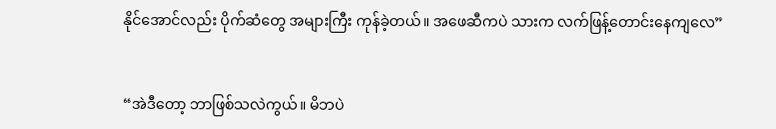နိုင်အောင်လည်း ပိုက်ဆံတွေ အများကြီး ကုန်ခဲ့တယ်။ အဖေဆီကပဲ သားက လက်ဖြန့်တောင်းနေကျလေ”


“အဲဒီတော့ ဘာဖြစ်သလဲကွယ်။ မိဘပဲ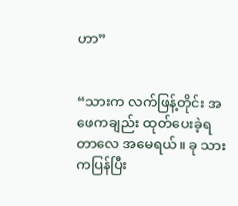ဟာ”


“သားက လက်ဖြန့်တိုင်း အဖေကချည်း ထုတ်ပေးခဲ့ရတာလေ အမေရယ်။ ခု သားကပြန်ပြီး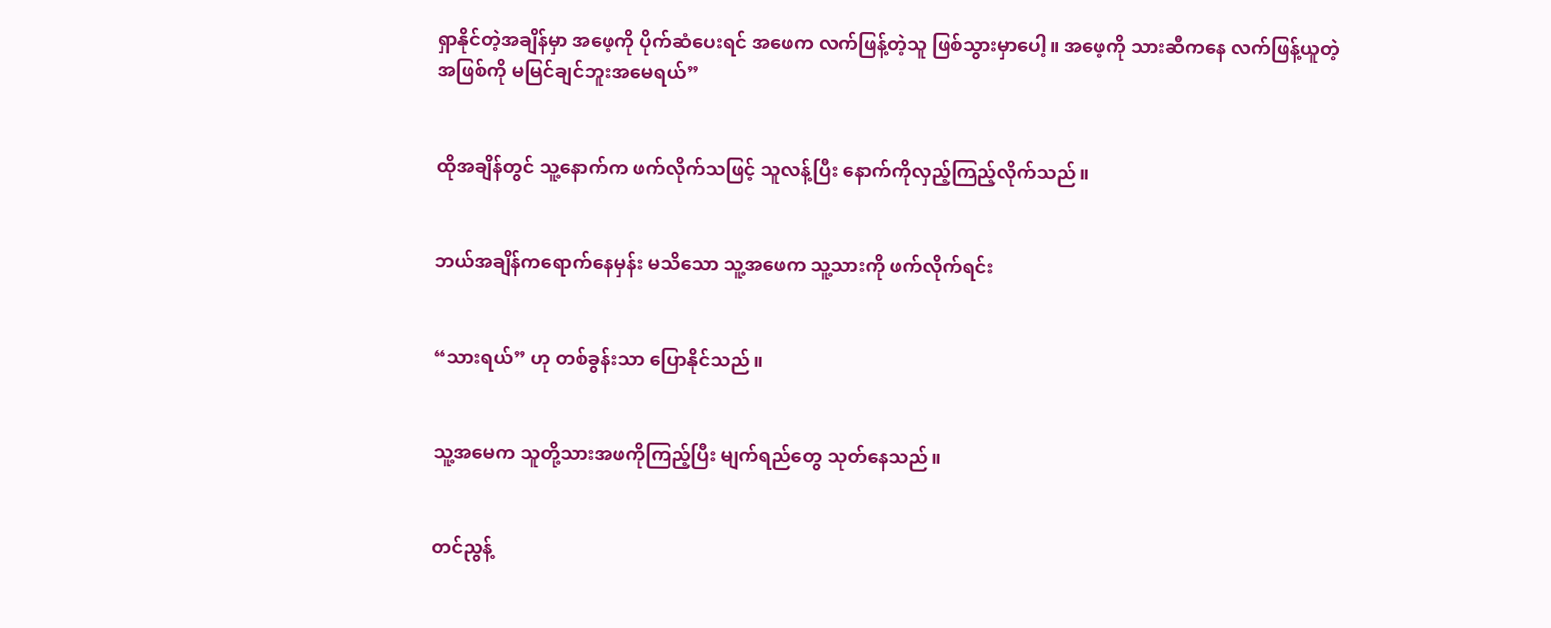ရှာနိုင်တဲ့အချိန်မှာ အဖေ့ကို ပိုက်ဆံပေးရင် အဖေက လက်ဖြန့်တဲ့သူ ဖြစ်သွားမှာပေါ့။ အဖေ့ကို သားဆီကနေ လက်ဖြန့်ယူတဲ့ အဖြစ်ကို မမြင်ချင်ဘူးအမေရယ်”


ထိုအချိန်တွင် သူ့နောက်က ဖက်လိုက်သဖြင့် သူလန့်ပြီး နောက်ကိုလှည့်ကြည့်လိုက်သည်။


ဘယ်အချိန်ကရောက်နေမှန်း မသိသော သူ့အဖေက သူ့သားကို ဖက်လိုက်ရင်း


“သားရယ်” ဟု တစ်ခွန်းသာ ပြောနိုင်သည်။


သူ့အမေက သူတို့သားအဖကိုကြည့်ပြီး မျက်ရည်တွေ သုတ်နေသည်။


တင်ညွန့်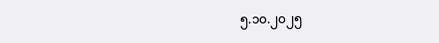၅.၁၀.၂၀၂၅